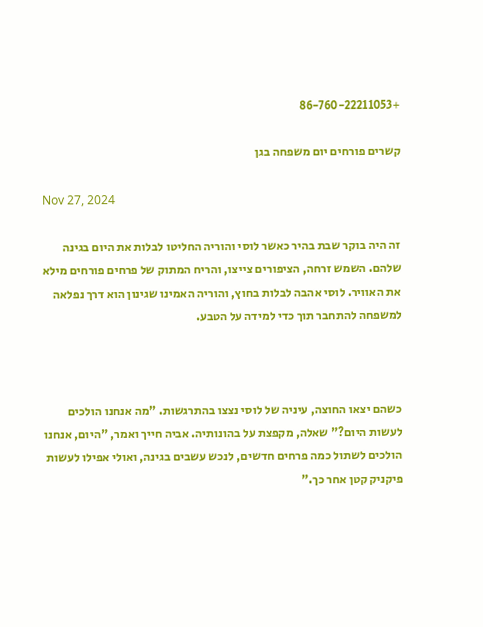+86-760-22211053

קשרים פורחים יום משפחה בגן

Nov 27, 2024

זה היה בוקר שבת בהיר כאשר לוסי והוריה החליטו לבלות את היום בגינה שלהם. השמש זרחה, הציפורים צייצו, והריח המתוק של פרחים פורחים מילא את האוויר. לוסי אהבה לבלות בחוץ, והוריה האמינו שגינון הוא דרך נפלאה למשפחה להתחבר תוך כדי למידה על הטבע.



כשהם יצאו החוצה, עיניה של לוסי נצצו בהתרגשות. "מה אנחנו הולכים לעשות היום?" שאלה, מקפצת על בהונותיה. אביה חייך ואמר, "היום, אנחנו הולכים לשתול כמה פרחים חדשים, לנכש עשבים בגינה, ואולי אפילו לעשות פיקניק קטן אחר כך."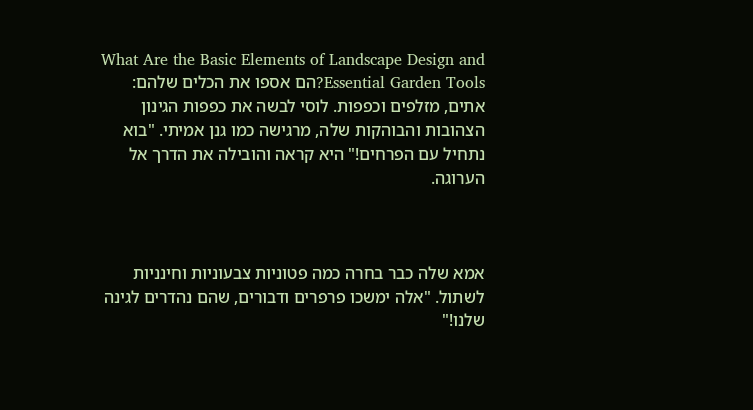What Are the Basic Elements of Landscape Design and Essential Garden Tools?הם אספו את הכלים שלהם: אתים, מזלפים וכפפות. לוסי לבשה את כפפות הגינון הצהובות והבוהקות שלה, מרגישה כמו גנן אמיתי. "בוא נתחיל עם הפרחים!" היא קראה והובילה את הדרך אל הערוגה.



אמא שלה כבר בחרה כמה פטוניות צבעוניות וחינניות לשתול. "אלה ימשכו פרפרים ודבורים, שהם נהדרים לגינה שלנו!"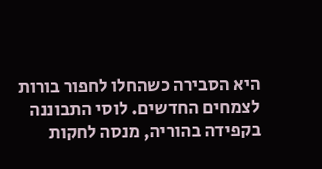היא הסבירה כשהחלו לחפור בורות לצמחים החדשים. לוסי התבוננה בקפידה בהוריה, מנסה לחקות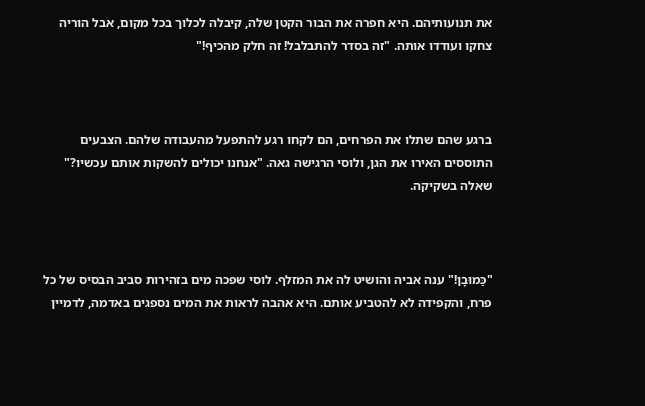את תנועותיהם. היא חפרה את הבור הקטן שלה, קיבלה לכלוך בכל מקום, אבל הוריה צחקו ועודדו אותה. "זה בסדר להתבלבל! זה חלק מהכיף!"



ברגע שהם שתלו את הפרחים, הם לקחו רגע להתפעל מהעבודה שלהם. הצבעים התוססים האירו את הגן, ולוסי הרגישה גאה. "אנחנו יכולים להשקות אותם עכשיו?" שאלה בשקיקה.



"כַּמוּבָן!" ענה אביה והושיט לה את המזלף. לוסי שפכה מים בזהירות סביב הבסיס של כל פרח, והקפידה לא להטביע אותם. היא אהבה לראות את המים נספגים באדמה, לדמיין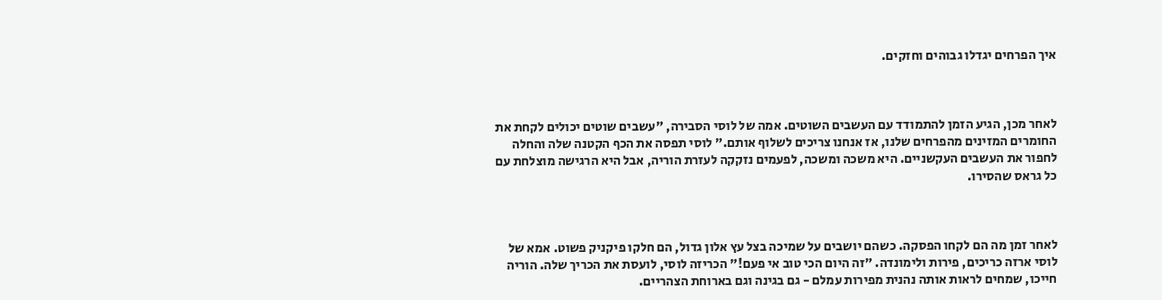איך הפרחים יגדלו גבוהים וחזקים.



לאחר מכן, הגיע הזמן להתמודד עם העשבים השוטים. אמה של לוסי הסבירה, "עשבים שוטים יכולים לקחת את החומרים המזינים מהפרחים שלנו, אז אנחנו צריכים לשלוף אותם." לוסי תפסה את הכף הקטנה שלה והחלה לחפור את העשבים העקשניים. היא משכה ומשכה, לפעמים נזקקה לעזרת הוריה, אבל היא הרגישה מוצלחת עם כל גראס שהסירו.



לאחר זמן מה הם לקחו הפסקה. כשהם יושבים על שמיכה בצל עץ אלון גדול, הם חלקו פיקניק פשוט. אמא של לוסי ארזה כריכים, פירות ולימונדה. "זה היום הכי טוב אי פעם!" הכריזה לוסי, לועסת את הכריך שלה. הוריה חייכו, שמחים לראות אותה נהנית מפירות עמלם - גם בגינה וגם בארוחת הצהריים.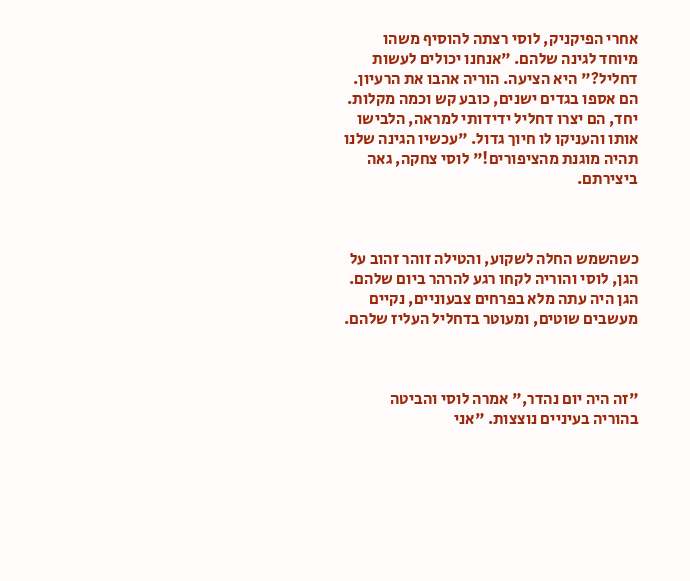אחרי הפיקניק, לוסי רצתה להוסיף משהו מיוחד לגינה שלהם. "אנחנו יכולים לעשות דחליל?" היא הציעה. הוריה אהבו את הרעיון. הם אספו בגדים ישנים, כובע קש וכמה מקלות. יחד, הם יצרו דחליל ידידותי למראה, הלבישו אותו והעניקו לו חיוך גדול. "עכשיו הגינה שלנו תהיה מוגנת מהציפורים!" לוסי צחקה, גאה ביצירתם.



כשהשמש החלה לשקוע, והטילה זוהר זהוב על הגן, לוסי והוריה לקחו רגע להרהר ביום שלהם. הגן היה עתה מלא בפרחים צבעוניים, נקיים מעשבים שוטים, ומעוטר בדחליל העליז שלהם.



"זה היה יום נהדר," אמרה לוסי והביטה בהוריה בעיניים נוצצות. "אני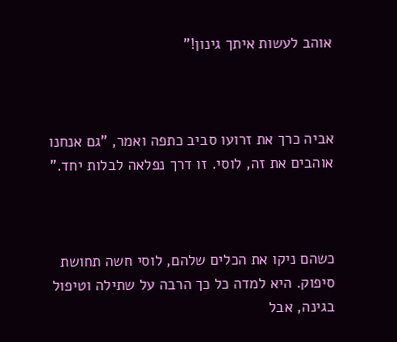אוהב לעשות איתך גינון!"



אביה כרך את זרועו סביב כתפה ואמר, "גם אנחנו אוהבים את זה, לוסי. זו דרך נפלאה לבלות יחד."



כשהם ניקו את הכלים שלהם, לוסי חשה תחושת סיפוק. היא למדה כל כך הרבה על שתילה וטיפול בגינה, אבל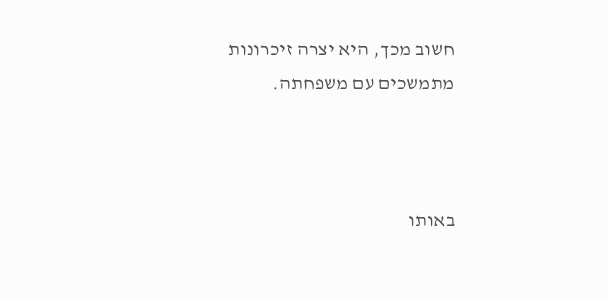חשוב מכך, היא יצרה זיכרונות מתמשכים עם משפחתה.



באותו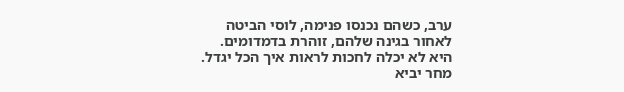ערב, כשהם נכנסו פנימה, לוסי הביטה לאחור בגינה שלהם, זוהרת בדמדומים. היא לא יכלה לחכות לראות איך הכל יגדל. מחר יביא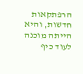הרפתקאות חדשות, והיא הייתה מוכנה לעוד כיף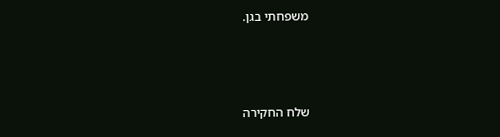משפחתי בגן.



שלח החקירה